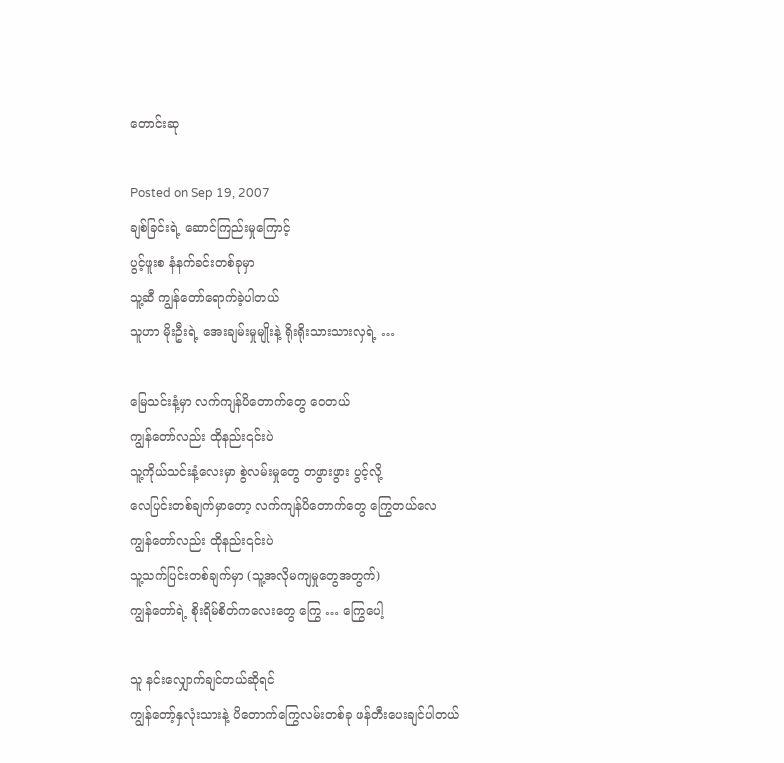တောင်းဆု

Posted on Sep 19, 2007
ချစ်ခြင်းရဲ့ ဆောင်ကြည်းမှုကြောင့်
ပွင့်ဖူးစ နံနက်ခင်းတစ်ခုမှာ
သူ့ဆီ ကျွန်တော်ရောက်ခဲ့ပါတယ်
သူဟာ မိုးဦးရဲ့ အေးချမ်းမှုမျိုးနဲ့ ရိုးရိုးသားသားလှရဲ့ …

မြေသင်းနံ့မှာ လက်ကျန်ပိတောက်တွေ ဝေတယ်
ကျွန်တော်လည်း ထိုနည်း၎င်းပဲ
သူ့ကိုယ်သင်းနံ့လေးမှာ စွဲလမ်းမှုတွေ တဖွားဖွား ပွင့်လို့
လေပြင်းတစ်ချက်မှာတော့ လက်ကျန်ပိတောက်တွေ ကြွေတယ်လေ
ကျွန်တော်လည်း ထိုနည်း၎င်းပဲ
သူ့သက်ပြင်းတစ်ချက်မှာ (သူ့အလိုမကျမှုတွေအတွက်)
ကျွန်တော်ရဲ့ စိုးရိမ်စိတ်ကလေးတွေ ကြွေ … ကြွေပေါ့

သူ နင်းလျှောက်ချင်တယ်ဆိုရင်
ကျွန်တော့်နှလုံးသားနဲ့ ပိတောက်ကြွေလမ်းတစ်ခု ဖန်တီးပေးချင်ပါတယ်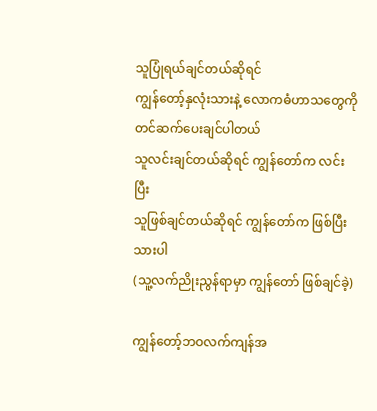သူပြုံရယ်ချင်တယ်ဆိုရင်
ကျွန်တော့်နှလုံးသားနဲ့ လောကဓံဟာသတွေကို တင်ဆက်ပေးချင်ပါတယ်
သူလင်းချင်တယ်ဆိုရင် ကျွန်တော်က လင်းပြီး
သူဖြစ်ချင်တယ်ဆိုရင် ကျွန်တော်က ဖြစ်ပြီးသားပါ
(သူ့လက်ညိုးညွန်ရာမှာ ကျွန်တော် ဖြစ်ချင်ခဲ့)

ကျွန်တော့်ဘဝလက်ကျန်အ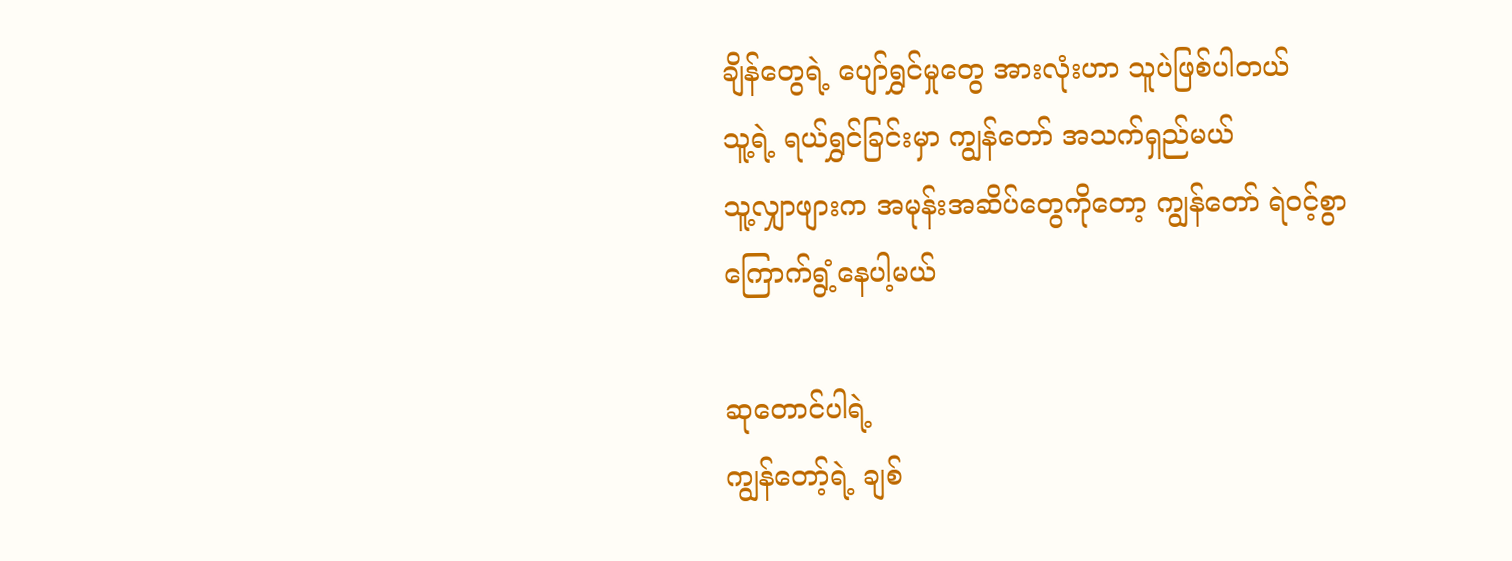ချိန်တွေရဲ့ ပျော်ရွှင်မှုတွေ အားလုံးဟာ သူပဲဖြစ်ပါတယ်
သူ့ရဲ့ ရယ်ရွှင်ခြင်းမှာ ကျွန်တော် အသက်ရှည်မယ်
သူ့လျှာဖျားက အမုန်းအဆိပ်တွေကိုတော့ ကျွန်တော် ရဲဝင့်စွာ ကြောက်ရွံ့နေပါ့မယ်

ဆုတောင်ပါရဲ့
ကျွန်တော့်ရဲ့ ချစ်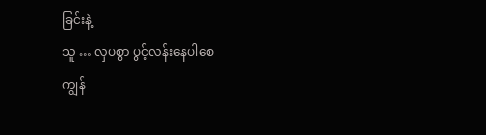ခြင်းနဲ့
သူ … လှပစွာ ပွင့်လန်းနေပါစေ
ကျွန်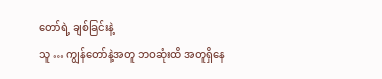တော်ရဲ့ ချစ်ခြင်းနဲ့
သူ … ကျွန်တော်နဲ့အတူ ဘဝဆုံးထိ အတူရှိနေ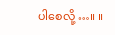ပါစေလို့ …။ ။